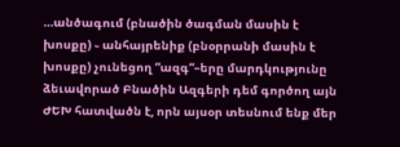…անծագում (բնածին ծագման մասին է խոսքը) ֊ անհայրենիք (բնօրրանի մասին է խոսքը) չունեցող “ազգ“–երը մարդկությունը ձեւավորած Բնածին Ազգերի դեմ գործող այն ԺԵԽ հատվածն է, որն այսօր տեսնում ենք մեր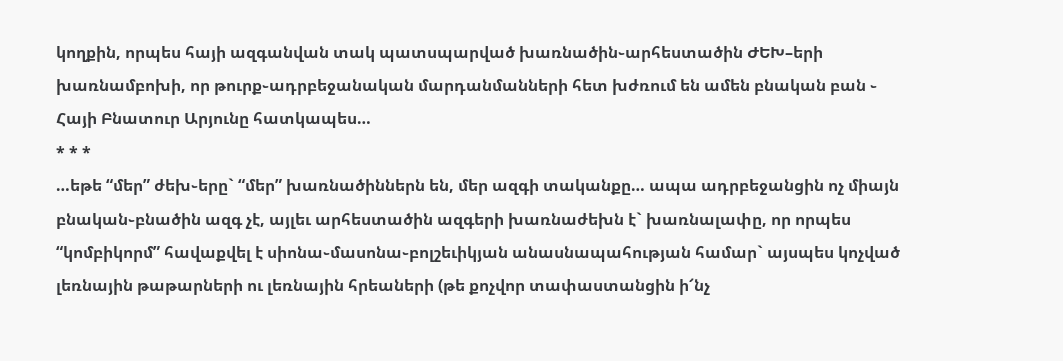կողքին, որպես հայի ազգանվան տակ պատսպարված խառնածին֊արհեստածին ԺԵԽ–երի խառնամբոխի, որ թուրք֊ադրբեջանական մարդանմանների հետ խժռում են ամեն բնական բան ֊ Հայի Բնատուր Արյունը հատկապես…
* * *
…եթե “մեր” ժեխ֊երը` “մեր” խառնածիններն են, մեր ազգի տականքը… ապա ադրբեջանցին ոչ միայն բնական֊բնածին ազգ չէ, այլեւ արհեստածին ազգերի խառնաժեխն է` խառնալափը, որ որպես “կոմբիկորմ” հավաքվել է սիոնա֊մասոնա֊բոլշեւիկյան անասնապահության համար` այսպես կոչված լեռնային թաթարների ու լեռնային հրեաների (թե քոչվոր տափաստանցին ի՜նչ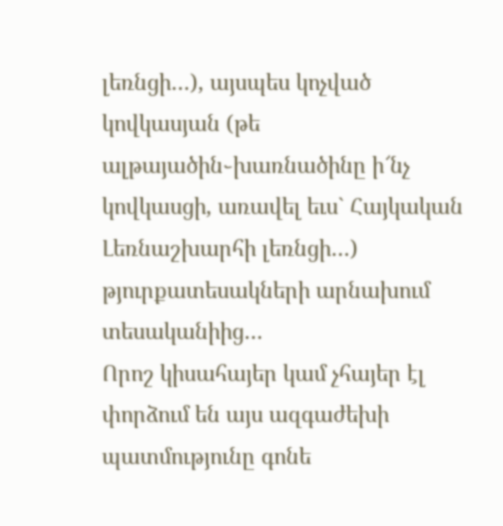լեռնցի…), այսպես կոչված կովկասյան (թե ալթայածին֊խառնածինը ի՜նչ կովկասցի, առավել եւս` Հայկական Լեռնաշխարհի լեռնցի…) թյուրքատեսակների արնախում տեսականիից…
Որոշ կիսահայեր կամ չհայեր էլ փորձում են այս ազգաժեխի պատմությունը գոնե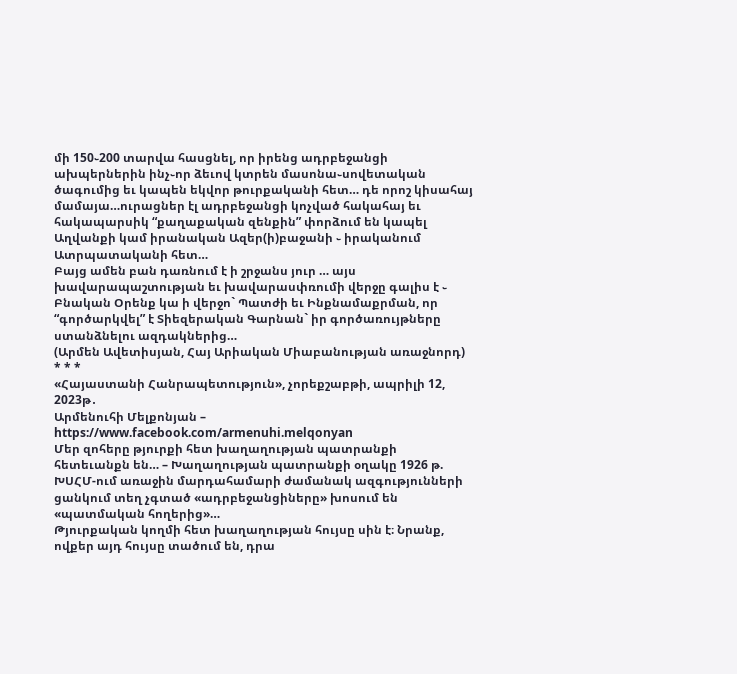մի 150֊200 տարվա հասցնել, որ իրենց ադրբեջանցի ախպերներին ինչ֊որ ձեւով կտրեն մասոնա֊սովետական ծագումից եւ կապեն եկվոր թուրքականի հետ… դե որոշ կիսահայ մամայա…ուրացներ էլ ադրբեջանցի կոչված հակահայ եւ հակապարսիկ “քաղաքական զենքին” փորձում են կապել Աղվանքի կամ իրանական Ազեր(ի)բաջանի ֊ իրականում Ատրպատականի հետ…
Բայց ամեն բան դառնում է ի շրջանս յուր … այս խավարապաշտության եւ խավարասփռումի վերջը գալիս է ֊ Բնական Օրենք կա ի վերջո` Պատժի եւ Ինքնամաքրման, որ “գործարկվել” է Տիեզերական Գարնան` իր գործառույթները ստանձնելու ազդակներից…
(Արմեն Ավետիսյան, Հայ Արիական Միաբանության առաջնորդ)
* * *
«Հայաստանի Հանրապետություն», չորեքշաբթի, ապրիլի 12, 2023թ․
Արմենուհի Մելքոնյան – https://www.facebook.com/armenuhi.melqonyan
Մեր զոհերը թյուրքի հետ խաղաղության պատրանքի հետեւանքն են… – Խաղաղության պատրանքի օղակը 1926 թ. ԽՍՀՄ-ում առաջին մարդահամարի ժամանակ ազգությունների ցանկում տեղ չգտած «ադրբեջանցիները» խոսում են «պատմական հողերից»…
Թյուրքական կողմի հետ խաղաղության հույսը սին է։ Նրանք, ովքեր այդ հույսը տածում են, դրա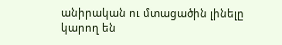անիրական ու մտացածին լինելը կարող են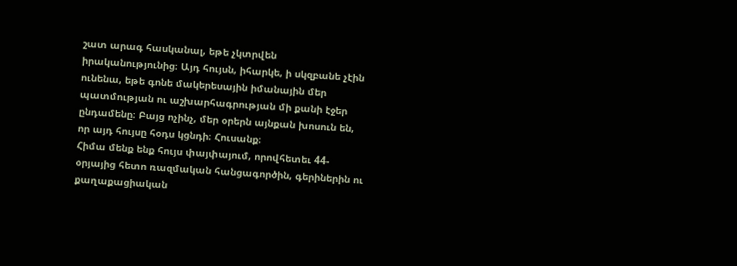շատ արագ հասկանալ, եթե չկտրվեն իրականությունից։ Այդ հույսն, իհարկե, ի սկզբանե չէին ունենա, եթե գոնե մակերեսային իմանային մեր պատմության ու աշխարհագրության մի քանի էջեր ընդամենը։ Բայց ոչինչ, մեր օրերն այնքան խոսուն են, որ այդ հույսը հօդս կցնդի։ Հուսանք։
Հիմա մենք ենք հույս փայփայում, որովհետեւ 44-օրյայից հետո ռազմական հանցագործին, գերիներին ու քաղաքացիական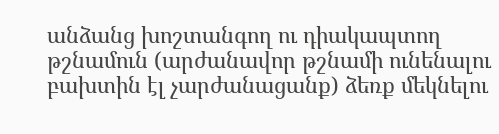անձանց խոշտանգող ու դիակապտող թշնամուն (արժանավոր թշնամի ունենալու բախտին էլ չարժանացանք) ձեռք մեկնելու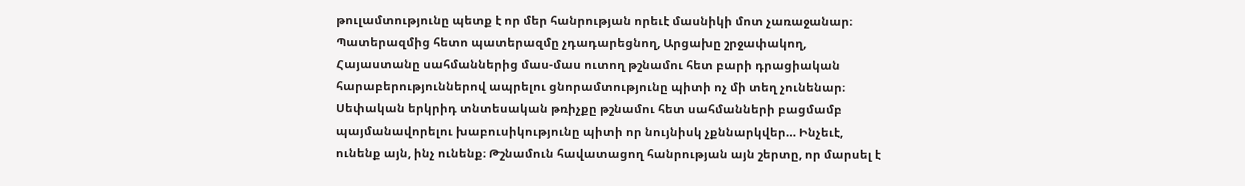թուլամտությունը պետք է որ մեր հանրության որեւէ մասնիկի մոտ չառաջանար։ Պատերազմից հետո պատերազմը չդադարեցնող, Արցախը շրջափակող, Հայաստանը սահմաններից մաս-մաս ուտող թշնամու հետ բարի դրացիական հարաբերություններով ապրելու ցնորամտությունը պիտի ոչ մի տեղ չունենար։ Սեփական երկրիդ տնտեսական թռիչքը թշնամու հետ սահմանների բացմամբ պայմանավորելու խաբուսիկությունը պիտի որ նույնիսկ չքննարկվեր… Ինչեւէ, ունենք այն, ինչ ունենք։ Թշնամուն հավատացող հանրության այն շերտը, որ մարսել է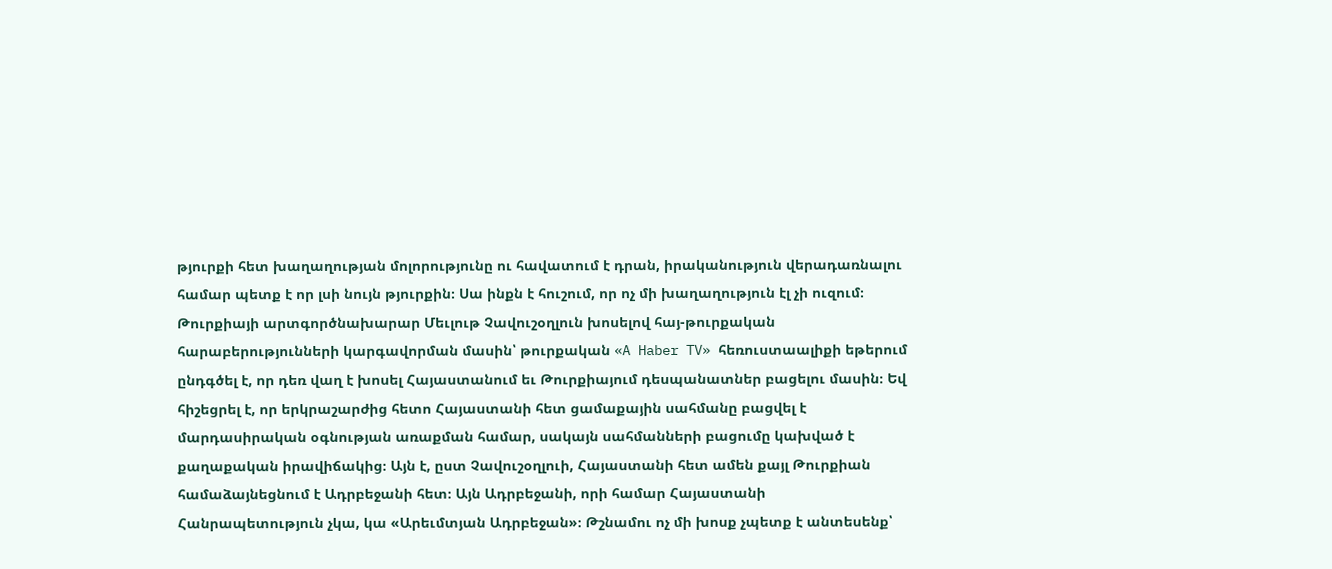թյուրքի հետ խաղաղության մոլորությունը ու հավատում է դրան, իրականություն վերադառնալու համար պետք է որ լսի նույն թյուրքին։ Սա ինքն է հուշում, որ ոչ մի խաղաղություն էլ չի ուզում։ Թուրքիայի արտգործնախարար Մեւլութ Չավուշօղլուն խոսելով հայ-թուրքական հարաբերությունների կարգավորման մասին՝ թուրքական «A Haber TV» հեռուստաալիքի եթերում ընդգծել է, որ դեռ վաղ է խոսել Հայաստանում եւ Թուրքիայում դեսպանատներ բացելու մասին։ Եվ հիշեցրել է, որ երկրաշարժից հետո Հայաստանի հետ ցամաքային սահմանը բացվել է մարդասիրական օգնության առաքման համար, սակայն սահմանների բացումը կախված է քաղաքական իրավիճակից։ Այն է, ըստ Չավուշօղլուի, Հայաստանի հետ ամեն քայլ Թուրքիան համաձայնեցնում է Ադրբեջանի հետ։ Այն Ադրբեջանի, որի համար Հայաստանի Հանրապետություն չկա, կա «Արեւմտյան Ադրբեջան»։ Թշնամու ոչ մի խոսք չպետք է անտեսենք՝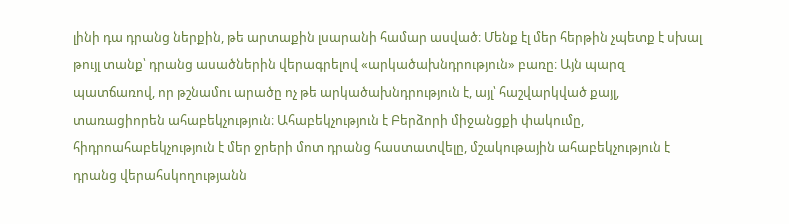լինի դա դրանց ներքին, թե արտաքին լսարանի համար ասված։ Մենք էլ մեր հերթին չպետք է սխալ թույլ տանք՝ դրանց ասածներին վերագրելով «արկածախնդրություն» բառը։ Այն պարզ պատճառով, որ թշնամու արածը ոչ թե արկածախնդրություն է, այլ՝ հաշվարկված քայլ, տառացիորեն ահաբեկչություն։ Ահաբեկչություն է Բերձորի միջանցքի փակումը, հիդրոահաբեկչություն է մեր ջրերի մոտ դրանց հաստատվելը, մշակութային ահաբեկչություն է դրանց վերահսկողությանն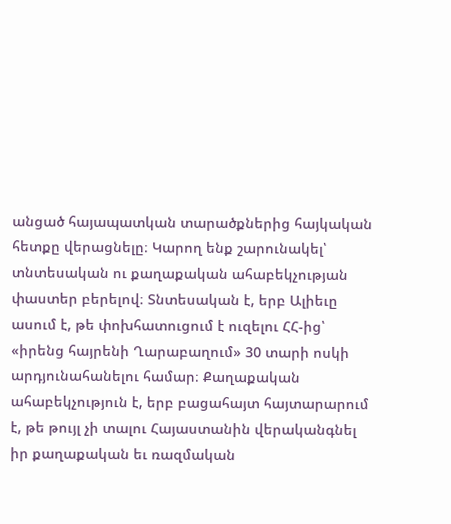անցած հայապատկան տարածքներից հայկական հետքը վերացնելը։ Կարող ենք շարունակել՝ տնտեսական ու քաղաքական ահաբեկչության փաստեր բերելով։ Տնտեսական է, երբ Ալիեւը ասում է, թե փոխհատուցում է ուզելու ՀՀ-ից՝ «իրենց հայրենի Ղարաբաղում» 30 տարի ոսկի արդյունահանելու համար։ Քաղաքական ահաբեկչություն է, երբ բացահայտ հայտարարում է, թե թույլ չի տալու Հայաստանին վերականգնել իր քաղաքական եւ ռազմական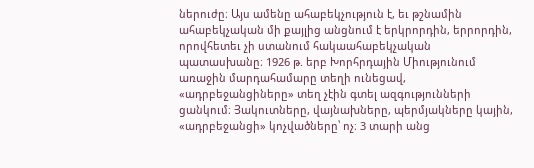ներուժը։ Այս ամենը ահաբեկչություն է, եւ թշնամին ահաբեկչական մի քայլից անցնում է երկրորդին, երրորդին, որովհետեւ չի ստանում հակաահաբեկչական պատասխանը։ 1926 թ. երբ Խորհրդային Միությունում առաջին մարդահամարը տեղի ունեցավ, «ադրբեջանցիները» տեղ չէին գտել ազգությունների ցանկում։ Յակուտները, վայնախները, պերմյակները կային, «ադրբեջանցի» կոչվածները՝ ոչ։ 3 տարի անց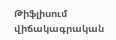Թիֆլիսում վիճակագրական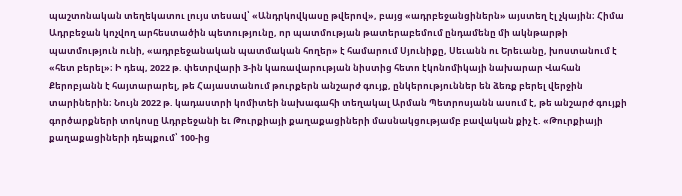պաշտոնական տեղեկատու լույս տեսավ՝ «Անդրկովկասը թվերով», բայց «ադրբեջանցիներն» այստեղ էլ չկային։ Հիմա Ադրբեջան կոչվող արհեստածին պետությունը, որ պատմության թատերաբեմում ընդամենը մի ակնթարթի պատմություն ունի, «ադրբեջանական պատմական հողեր» է համարում Սյունիքը, Սեւանն ու Երեւանը, խոստանում է «հետ բերել»։ Ի դեպ, 2022 թ. փետրվարի 3-ին կառավարության նիստից հետո էկոնոմիկայի նախարար Վահան Քերոբյանն է հայտարարել, թե Հայաստանում թուրքերն անշարժ գույք, ընկերություններ են ձեռք բերել վերջին տարիներին։ Նույն 2022 թ. կադաստրի կոմիտեի նախագահի տեղակալ Արման Պետրոսյանն ասում է, թե անշարժ գույքի գործարքների տոկոսը Ադրբեջանի եւ Թուրքիայի քաղաքացիների մասնակցությամբ բավական քիչ է. «Թուրքիայի քաղաքացիների դեպքում՝ 100-ից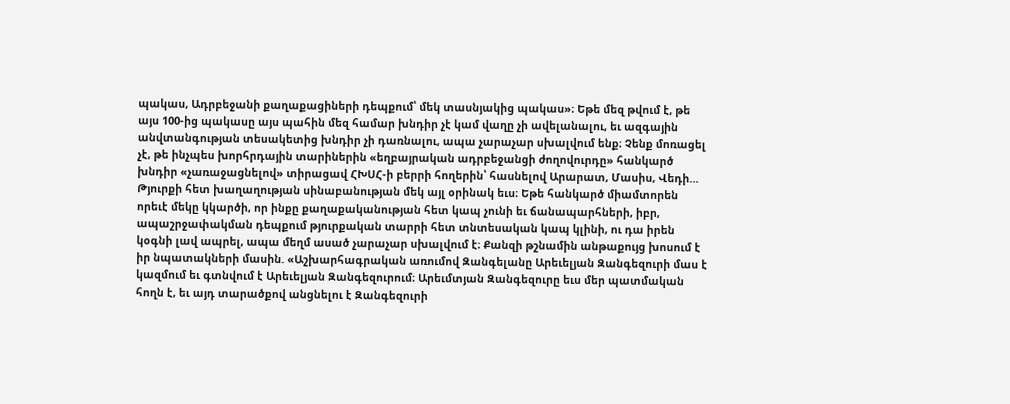պակաս, Ադրբեջանի քաղաքացիների դեպքում՝ մեկ տասնյակից պակաս»։ Եթե մեզ թվում է, թե այս 100-ից պակասը այս պահին մեզ համար խնդիր չէ կամ վաղը չի ավելանալու, եւ ազգային անվտանգության տեսակետից խնդիր չի դառնալու, ապա չարաչար սխալվում ենք։ Չենք մոռացել չէ, թե ինչպես խորհրդային տարիներին «եղբայրական ադրբեջանցի ժողովուրդը» հանկարծ խնդիր «չառաջացնելով» տիրացավ ՀԽՍՀ-ի բերրի հողերին՝ հասնելով Արարատ, Մասիս, Վեդի… Թյուրքի հետ խաղաղության սինաբանության մեկ այլ օրինակ եւս։ Եթե հանկարծ միամտորեն որեւէ մեկը կկարծի, որ ինքը քաղաքականության հետ կապ չունի եւ ճանապարհների, իբր, ապաշրջափակման դեպքում թյուրքական տարրի հետ տնտեսական կապ կլինի, ու դա իրեն կօգնի լավ ապրել, ապա մեղմ ասած չարաչար սխալվում է։ Քանզի թշնամին անթաքույց խոսում է իր նպատակների մասին. «Աշխարհագրական առումով Զանգելանը Արեւելյան Զանգեզուրի մաս է կազմում եւ գտնվում է Արեւելյան Զանգեզուրում։ Արեւմտյան Զանգեզուրը եւս մեր պատմական հողն է, եւ այդ տարածքով անցնելու է Զանգեզուրի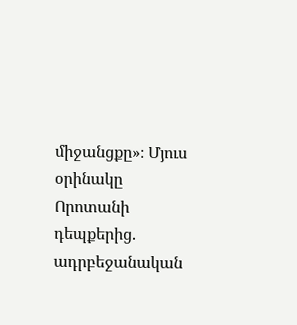միջանցքը»։ Մյուս օրինակը Որոտանի դեպքերից. ադրբեջանական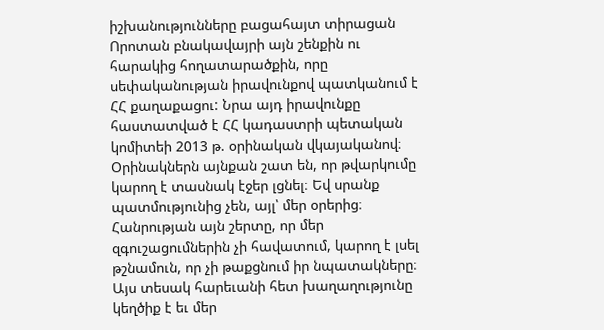իշխանությունները բացահայտ տիրացան Որոտան բնակավայրի այն շենքին ու հարակից հողատարածքին, որը սեփականության իրավունքով պատկանում է ՀՀ քաղաքացու: Նրա այդ իրավունքը հաստատված է ՀՀ կադաստրի պետական կոմիտեի 2013 թ. օրինական վկայականով։ Օրինակներն այնքան շատ են, որ թվարկումը կարող է տասնակ էջեր լցնել։ Եվ սրանք պատմությունից չեն, այլ՝ մեր օրերից։ Հանրության այն շերտը, որ մեր զգուշացումներին չի հավատում, կարող է լսել թշնամուն, որ չի թաքցնում իր նպատակները։ Այս տեսակ հարեւանի հետ խաղաղությունը կեղծիք է եւ մեր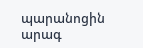պարանոցին արագ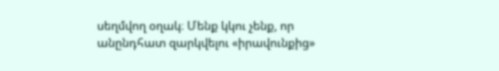սեղմվող օղակ։ Մենք կկու չենք, որ անընդհատ զարկվելու «իրավունքից»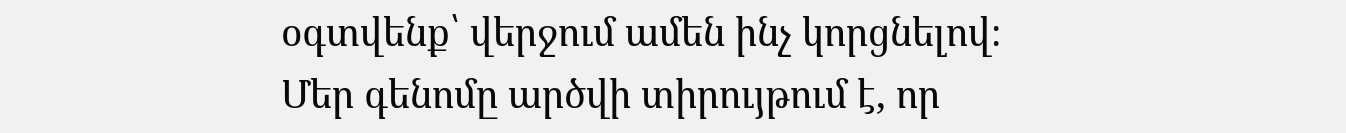օգտվենք՝ վերջում ամեն ինչ կորցնելով։ Մեր գենոմը արծվի տիրույթում է, որ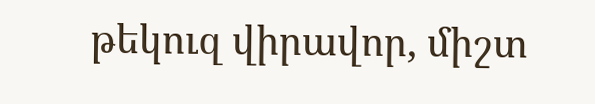թեկուզ վիրավոր, միշտ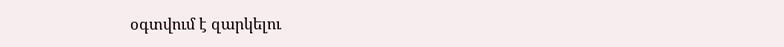օգտվում է զարկելու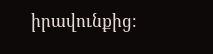իրավունքից։